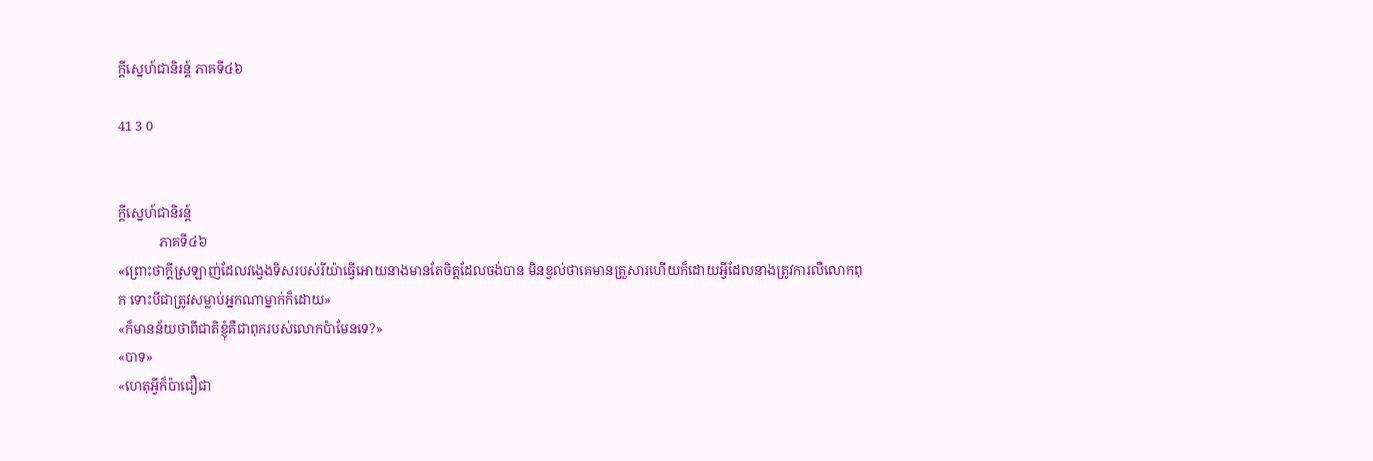ក្តីស្នេហ៍ជានិរន្ត៍ ភាគទី៤៦

41 3 0


ក្តីស្នេហ៍ជានិរន្ត៍
            ភាគទី៤៦
«ព្រោះថាក្តីស្រឡាញ់ដែលវង្វេងទិសរបស់រីយ៉ាធ្វើអោយនាងមានតែចិត្តដែលចង់បាន មិនខ្វល់ថាគេមានគ្រួសារហើយក៏ដោយអ្វីដែលនាងត្រូវការលឺលោកពុក ទោះបីជាត្រូវសម្លាប់អ្នកណាម្នាក់ក៏ដោយ»
«ក៏មានន័យថាពីជាតិខ្ញុំគឺជាពុករបស់លោកប៉ាមែនទេ?»
«បាទ»
«ហេតុអ្វីក៏ប៉ាជឿជា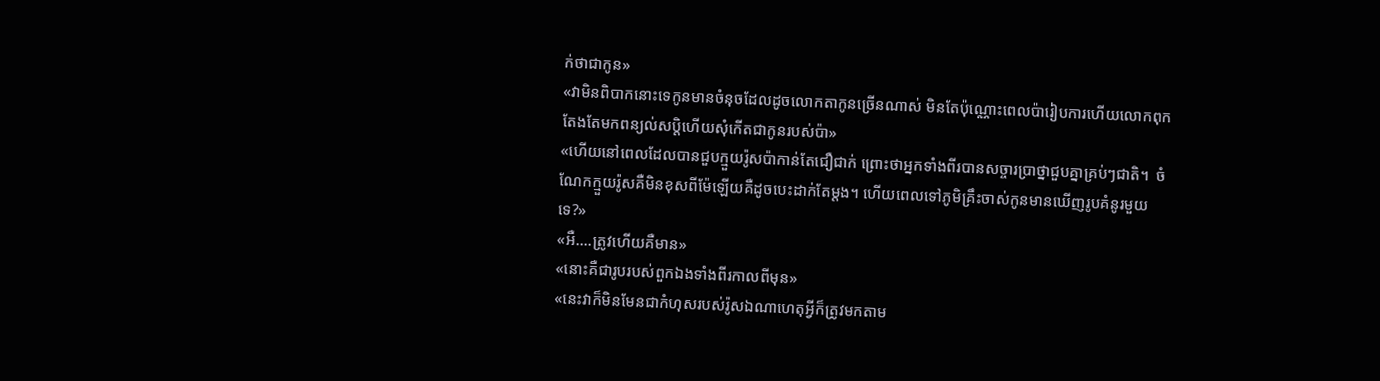ក់ថាជាកូន»
«វាមិនពិបាកនោះទេកូនមានចំនុចដែលដូចលោកតាកូនច្រើនណាស់ មិនតែប៉ុណ្ណោះពេលប៉ារៀបការហើយលោកពុកតែងតែមកពន្យល់សប្តិហើយសុំកើតជាកូនរបស់ប៉ា»
«ហើយនៅពេលដែលបានជួបក្មួយរ៉ូសប៉ាកាន់តែជឿជាក់ ព្រោះថាអ្នកទាំងពីរបានសច្ចារប្រាថ្នាជួបគ្នាគ្រប់ៗជាតិ។  ចំណែកក្មួយរ៉ូសគឺមិនខុសពីម៉ែឡើយគឺដូចបេះដាក់តែម្តង។ ហើយពេលទៅភូមិគ្រឹះចាស់កូនមានឃើញរូបគំនូរមួយទេ?»
«អឺ....ត្រូវហើយគឺមាន»
«នោះគឺជារូបរបស់ពួកឯងទាំងពីរកាលពីមុន»
«នេះវាក៏មិនមែនជាកំហុសរបស់រ៉ូសឯណាហេតុអ្វីក៏ត្រូវមកតាម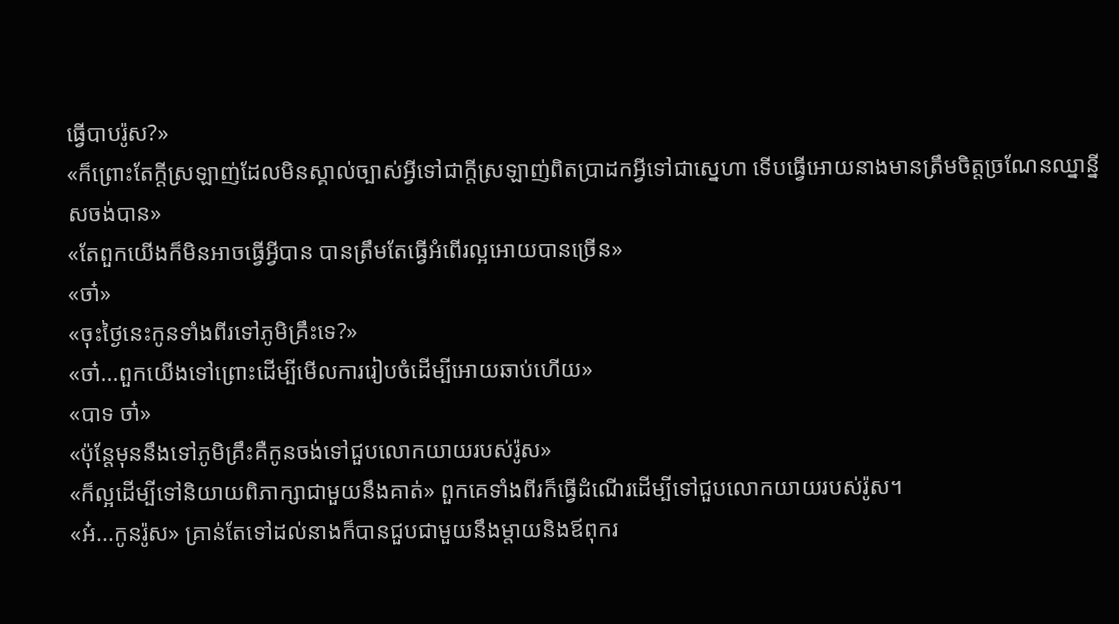ធ្វើបាបរ៉ូស?»
«ក៏ព្រោះតែក្តីស្រឡាញ់ដែលមិនស្គាល់ច្បាស់អ្វីទៅជាក្តីស្រឡាញ់ពិតប្រាដកអ្វីទៅជាស្នេហា ទើបធ្វើអោយនាងមានត្រឹមចិត្តច្រណែនឈ្នាន្នីសចង់បាន»
«តែពួកយើងក៏មិនអាចធ្វើអ្វីបាន បានត្រឹមតែធ្វើអំពើរល្អអោយបានច្រើន»
«ចា៎»
«ចុះថ្ងៃនេះកូនទាំងពីរទៅភូមិគ្រឹះទេ?»
«ចា៎...ពួកយើងទៅព្រោះដើម្បីមើលការរៀបចំដើម្បីអោយឆាប់ហើយ»
«បាទ ចា៎»
«ប៉ុន្តែមុននឹងទៅភូមិគ្រឹះគឺកូនចង់ទៅជួបលោកយាយរបស់រ៉ូស»
«ក៏ល្អដើម្បីទៅនិយាយពិភាក្សាជាមួយនឹងគាត់» ពួកគេទាំងពីរក៏ធ្វើដំណើរដើម្បីទៅជួបលោកយាយរបស់រ៉ូស។
«អ៎...កូនរ៉ូស» គ្រាន់តែទៅដល់នាងក៏បានជួបជាមួយនឹងម្តាយនិងឪពុករ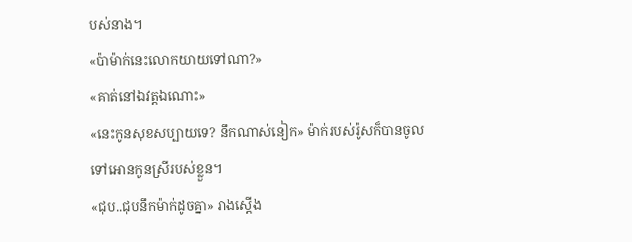បស់នាង។
«ប៉ាម៉ាក់នេះលោកយាយទៅណា?»
«គាត់នៅឯវត្តឯណោះ»
«នេះកូនសុខសប្បាយទេ? នឹកណាស់នៀក» ម៉ាក់របស់រ៉ូសក៏បានចូលទៅអោនកូនស្រីរបស់ខ្លួន។
«ជុប..ជុបនឹកម៉ាក់ដូចគ្នា» រាងស្តើង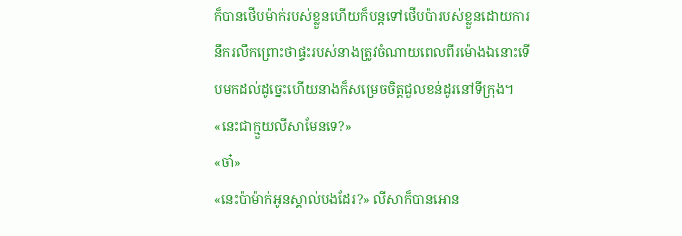ក៏បានថើបម៉ាក់របស់ខ្លួនហើយក៏បន្តទៅថើបប៉ារបស់ខ្លួនដោយការនឹករលឹកព្រោះថាផ្ទះរបស់នាងត្រូវចំណាយពេលពីរម៉ោងឯនោះទើបមកដល់ដូច្នេះហើយនាងក៏សម្រេចចិត្តជួលខន់ដូរនៅទីក្រុង។
«នេះជាក្មួយលីសាមែនទេ?»
«ចា៎»
«នេះប៉ាម៉ាក់អូនស្គាល់បងដែរ?» លីសាក៏បានអោន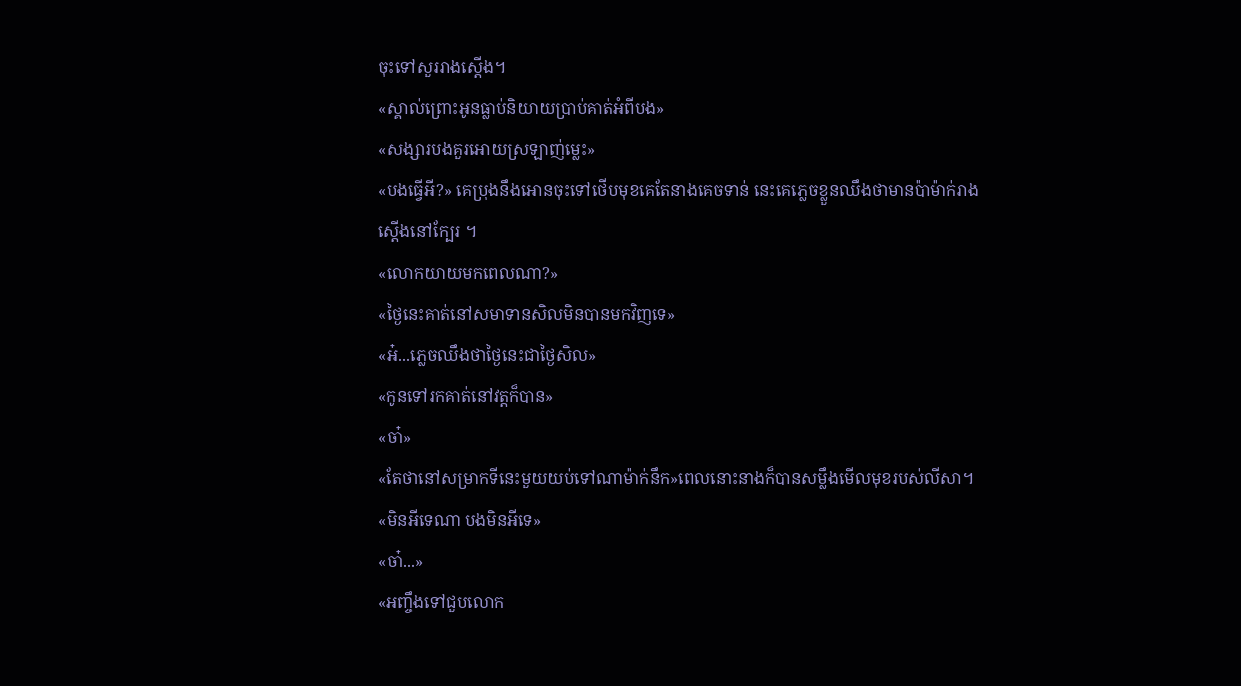ចុះទៅសួររាងស្តើង។
«ស្គាល់ព្រោះអូនធ្លាប់និយាយប្រាប់គាត់អំពីបង»
«សង្សារបងគួរអោយស្រឡាញ់ម្លេះ»
«បងធ្វើអី?» គេប្រុងនឹងអោនចុះទៅថើបមុខគេតែនាងគេចទាន់ នេះគេភ្លេចខ្លួនឈឹងថាមានប៉ាម៉ាក់រាងស្តើងនៅក្បែរ ។
«លោកយាយមកពេលណា?»
«ថ្ងៃនេះគាត់នៅសមាទានសិលមិនបានមកវិញទេ»
«អ៎...ភ្លេចឈឹងថាថ្ងៃនេះជាថ្ងៃសិល»
«កូនទៅរកគាត់នៅវត្តក៏បាន»
«ចា៎»
«តែថានៅសម្រាកទីនេះមួយយប់ទៅណាម៉ាក់នឹក»ពេលនោះនាងក៏បានសម្លឹងមើលមុខរបស់លីសា។
«មិនអីទេណា បងមិនអីទេ»
«ចា៎...»
«អញ្ចឹងទៅជួបលោក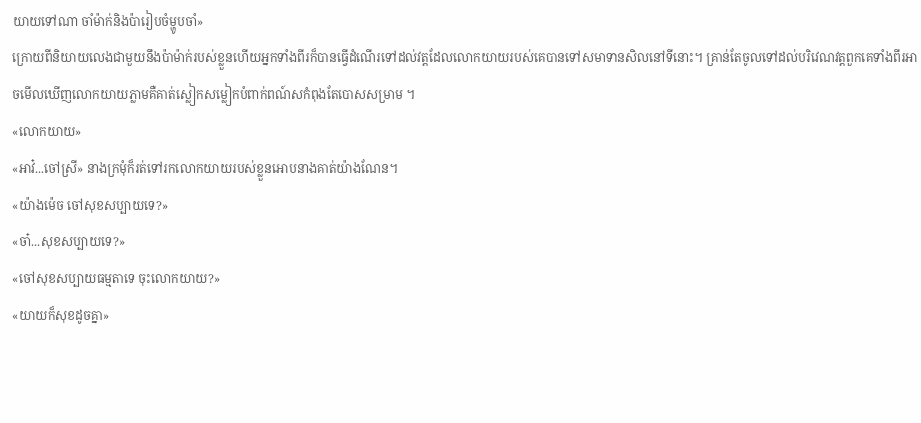យាយទៅណា ចាំម៉ាក់និងប៉ារៀបចំម្ហូបចាំ»
ក្រោយពីនិយាយលេងជាមួយនឹងប៉ាម៉ាក់របស់ខ្លួនហើយអ្នកទាំងពីរក៏បានធ្វើដំណើរទៅដល់វត្តដែលលោកយាយរបស់គេបានទៅសមាទានសិលនៅទីនោះ។ គ្រាន់តែចូលទៅដល់បរិវេណវត្តពួកគេទាំងពីរអាចមើលឃើញលោកយាយភ្លាមគឺគាត់ស្លៀកសម្លៀកបំពាក់ពណ៍សកំពុងតែបោសសម្រាម ។
«លោកយាយ»
«អាវ៎...ចៅស្រី» នាងក្រមុំក៏រត់ទៅរកលោកយាយរបស់ខ្លួនអោបនាងគាត់យ៉ាងណែន។
«យ៉ាងម៉េច ចៅសុខសប្បាយទេ?»
«ចា៎...សុខសប្បាយទេ?»
«ចៅសុខសប្បាយធម្មតាទេ ចុះលោកយាយ?»
«យាយក៏សុខដូចគ្នា»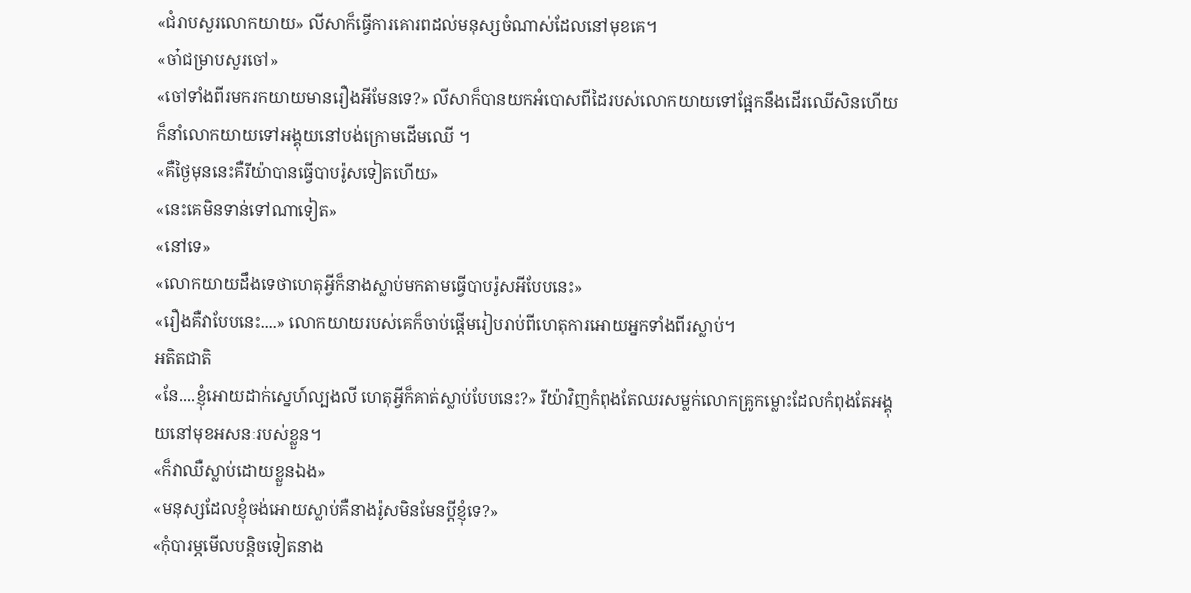«ជំរាបសួរលោកយាយ» លីសាក៏ធ្វើការគោរពដល់មនុស្សចំណាស់ដែលនៅមុខគេ។
«ចា៎ជម្រាបសួរចៅ»
«ចៅទាំងពីរមករកយាយមានរឿងអីមែនទេ?» លីសាក៏បានយកអំបោសពីដៃរបស់លោកយាយទៅផ្អែកនឹងដើរឈើសិនហើយក៏នាំលោកយាយទៅអង្គុយនៅបង់ក្រោមដើមឈើ ។
«គឺថ្ងៃមុននេះគឺរីយ៉ាបានធ្វើបាបរ៉ូសទៀតហើយ»
«នេះគេមិនទាន់ទៅណាទៀត»
«នៅទេ»
«លោកយាយដឹងទេថាហេតុអ្វីក៏នាងស្លាប់មកតាមធ្វើបាបរ៉ូសអីបែបនេះ»
«រឿងគឺវាបែបនេះ....» លោកយាយរបស់គេក៏ចាប់ផ្តើមរៀបរាប់ពីហេតុការអោយអ្នកទាំងពីរស្លាប់។
អតិតជាតិ
«នែ....ខ្ញុំអោយដាក់ស្នេហ៍ល្បងលី ហេតុអ្វីក៏គាត់ស្លាប់បែបនេះ?» រីយ៉ាវិញកំពុងតែឈរសម្លក់លោកគ្រូកម្លោះដែលកំពុងតែអង្គុយនៅមុខអសនៈរបស់ខ្លួន។
«ក៏វាឈឺស្លាប់ដោយខ្លួនឯង»
«មនុស្សដែលខ្ញុំចង់អោយស្លាប់គឺនាងរ៉ូសមិនមែនប្តីខ្ញុំទេ?»
«កុំបារម្ភមើលបន្តិចទៀតនាង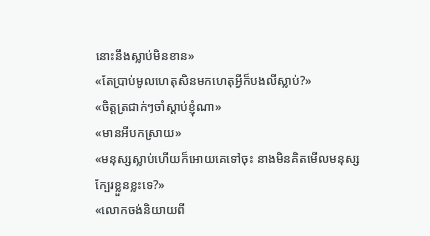នោះនឹងស្លាប់មិនខាន»
«តែប្រាប់មូលហេតុសិនមកហេតុអ្វីក៏បងលីស្លាប់?»
«ចិត្តត្រជាក់ៗចាំស្តាប់ខ្ញុំណា»
«មានអីបកស្រាយ»
«មនុស្សស្លាប់ហើយក៏អោយគេទៅចុះ នាងមិនគិតមើលមនុស្សក្បែរខ្លួនខ្លះទេ?»
«លោកចង់និយាយពី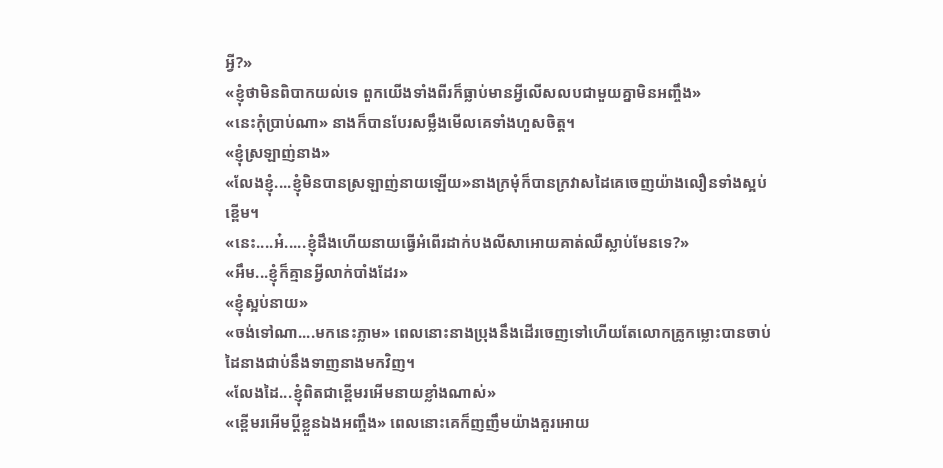អ្វី?»
«ខ្ញុំថាមិនពិបាកយល់ទេ ពួកយើងទាំងពីរក៏ធ្លាប់មានអ្វីលើសលបជាមួយគ្នាមិនអញ្ចឹង»
«នេះកុំប្រាប់ណា» នាងក៏បានបែរសម្លឹងមើលគេទាំងហួសចិត្ត។
«ខ្ញុំស្រឡាញ់នាង»
«លែងខ្ញុំ....ខ្ញុំមិនបានស្រឡាញ់នាយឡើយ»នាងក្រមុំក៏បានក្រវាសដៃគេចេញយ៉ាងលឿនទាំងស្អប់ខ្ពើម។
«នេះ....អ៎.....ខ្ញុំដឹងហើយនាយធ្វើអំពើរដាក់បងលីសាអោយគាត់ឈឺស្លាប់មែនទេ?»
«អឹម...ខ្ញុំក៏គ្មានអ្វីលាក់បាំងដែរ»
«ខ្ញុំស្អប់នាយ»
«ចង់ទៅណា....មកនេះភ្លាម» ពេលនោះនាងប្រុងនឹងដើរចេញទៅហើយតែលោកគ្រូកម្លោះបានចាប់ដៃនាងជាប់នឹងទាញនាងមកវិញ។
«លែងដៃ...ខ្ញុំពិតជាខ្ពើមរអើមនាយខ្លាំងណាស់»
«ខ្ពើមរអើមប្តីខ្លួនឯងអញ្ចឹង» ពេលនោះគេក៏ញញឹមយ៉ាងគួរអោយ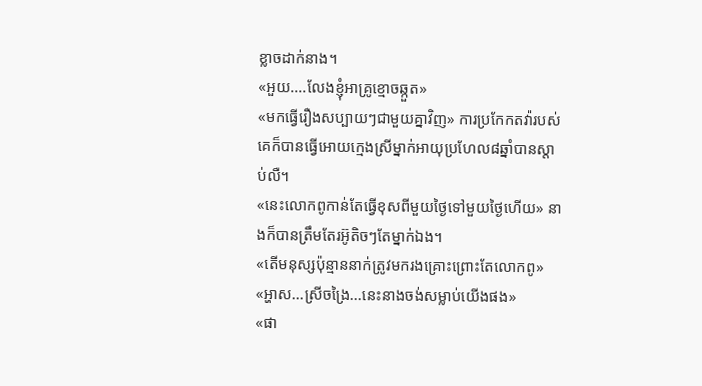ខ្លាចដាក់នាង។
«អួយ....លែងខ្ញុំអាគ្រូខ្មោចឆ្កួត»
«មកធ្វើរឿងសប្បាយៗជាមួយគ្នាវិញ» ការប្រកែកតវ៉ារបស់គេក៏បានធ្វើអោយក្មេងស្រីម្នាក់អាយុប្រហែល៨ឆ្នាំបានស្តាប់លឺ។
«នេះលោកពូកាន់តែធ្វើខុសពីមួយថ្ងៃទៅមួយថ្ងៃហើយ» នាងក៏បានត្រឹមតែរអ៊ូតិចៗតែម្នាក់ឯង។
«តើមនុស្សប៉ុន្មាននាក់ត្រូវមករងគ្រោះព្រោះតែលោកពូ»
«អ្ហាស...ស្រីចង្រៃ...នេះនាងចង់សម្លាប់យើងផង»
«ផា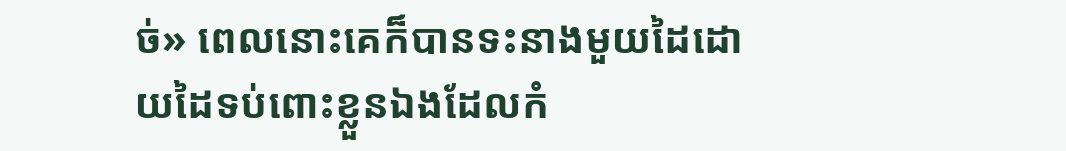ច់» ពេលនោះគេក៏បានទះនាងមួយដៃដោយដៃទប់ពោះខ្លួនឯងដែលកំ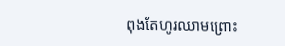ពុងតែហូរឈាមព្រោះ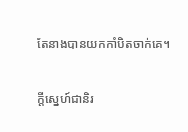តែនាងបានយកកាំបិតចាក់គេ។

ក្តីស្នេហ៍ជានិរ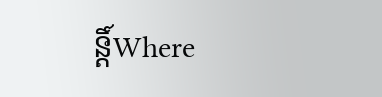ន្តិ៍Where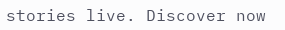stories live. Discover now